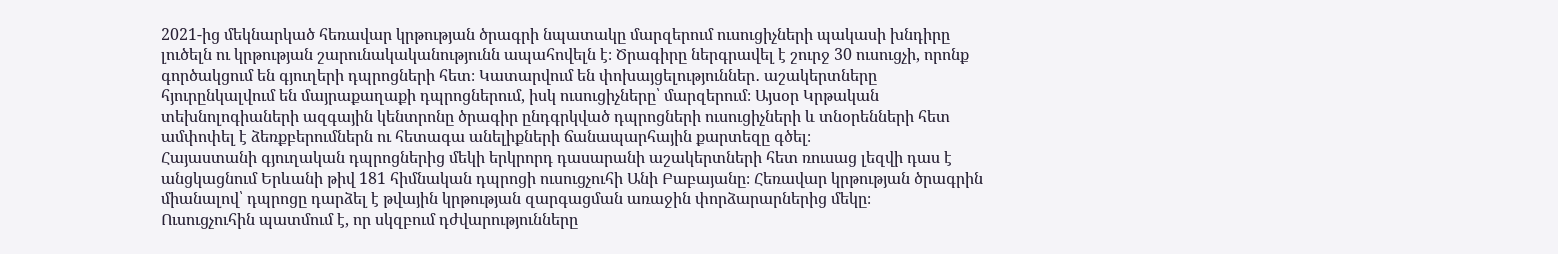2021-ից մեկնարկած հեռավար կրթության ծրագրի նպատակը մարզերում ուսուցիչների պակասի խնդիրը լուծելն ու կրթության շարունակականությունն ապահովելն է։ Ծրագիրը ներգրավել է շուրջ 30 ուսուցչի, որոնք գործակցում են գյուղերի դպրոցների հետ։ Կատարվում են փոխայցելություններ․ աշակերտները հյուրընկալվում են մայրաքաղաքի դպրոցներում, իսկ ուսուցիչները՝ մարզերում։ Այսօր Կրթական տեխնոլոգիաների ազգային կենտրոնը ծրագիր ընդգրկված դպրոցների ուսուցիչների և տնօրենների հետ ամփոփել է ձեռքբերումներն ու հետագա անելիքների ճանապարհային քարտեզը գծել։
Հայաստանի գյուղական դպրոցներից մեկի երկրորդ դասարանի աշակերտների հետ ռուսաց լեզվի դաս է անցկացնում Երևանի թիվ 181 հիմնական դպրոցի ուսուցչուհի Անի Բաբայանը։ Հեռավար կրթության ծրագրին միանալով՝ դպրոցը դարձել է թվային կրթության զարգացման առաջին փորձարարներից մեկը։
Ուսուցչուհին պատմում է, որ սկզբում դժվարությունները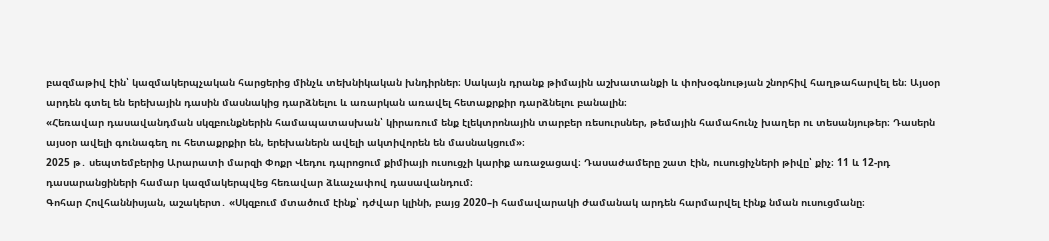բազմաթիվ էին՝ կազմակերպչական հարցերից մինչև տեխնիկական խնդիրներ։ Սակայն դրանք թիմային աշխատանքի և փոխօգնության շնորհիվ հաղթահարվել են։ Այսօր արդեն գտել են երեխային դասին մասնակից դարձնելու և առարկան առավել հետաքրքիր դարձնելու բանալին։
«Հեռավար դասավանդման սկզբունքներին համապատասխան՝ կիրառում ենք էլեկտրոնային տարբեր ռեսուրսներ, թեմային համահունչ խաղեր ու տեսանյութեր։ Դասերն այսօր ավելի գունագեղ ու հետաքրքիր են, երեխաներն ավելի ակտիվորեն են մասնակցում»։
2025 թ․ սեպտեմբերից Արարատի մարզի Փոքր Վեդու դպրոցում քիմիայի ուսուցչի կարիք առաջացավ։ Դասաժամերը շատ էին, ուսուցիչների թիվը՝ քիչ։ 11 և 12-րդ դասարանցիների համար կազմակերպվեց հեռավար ձևաչափով դասավանդում։
Գոհար Հովհաննիսյան, աշակերտ․ «Սկզբում մտածում էինք՝ դժվար կլինի, բայց 2020–ի համավարակի ժամանակ արդեն հարմարվել էինք նման ուսուցմանը։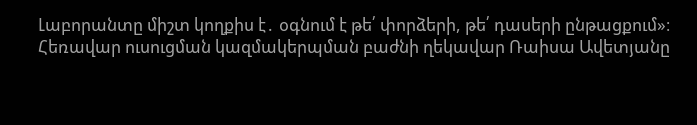Լաբորանտը միշտ կողքիս է․ օգնում է թե՛ փորձերի, թե՛ դասերի ընթացքում»։
Հեռավար ուսուցման կազմակերպման բաժնի ղեկավար Ռաիսա Ավետյանը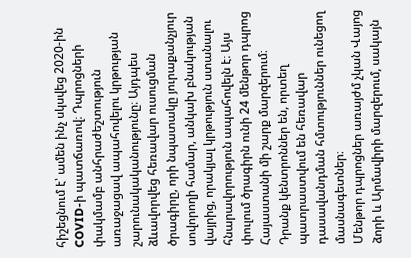հիշեցնում է՝ ամեն ինչ սկսվեց 2020-ին COVID-ի պատճառով։ Դպրոցների փակմամբ անհրաժեշտություն առաջացավ ապահովելու կրթության շարունակականությունը։ Այդպես ձևավորվեց հեռավար ուսուցման ծրագիրը, որի նպատակը յուրաքանչյուր սովորողի համար, անկախ բնակության վայրից, որակյալ կրթություն ստանալու հնարավորություն ապահովելն է։ Այս փուլում ծրագիրն ունի 24 մենթոր դպրոց Հայաստանի մի շարք մարզերում։ Դրանք կենտրոններ են, որտեղ պատրաստվում են հեռավար դասավանդման հմտություններ ունեցող մասնագետներ։
Մենթոր դպրոցներ առայժմ չկան Վայոց ձորի և Արմավիրի մարզերում, սակայն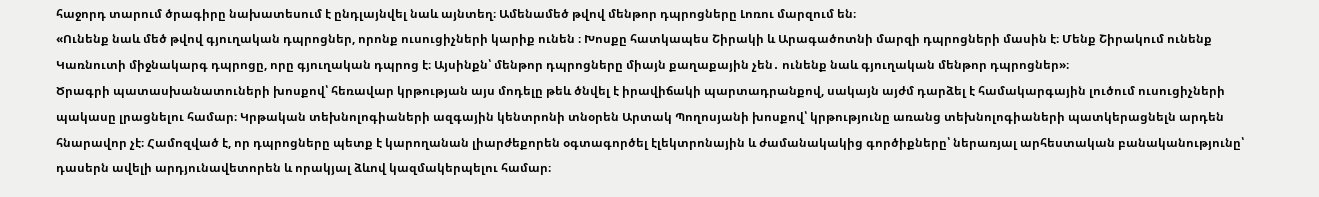հաջորդ տարում ծրագիրը նախատեսում է ընդլայնվել նաև այնտեղ։ Ամենամեծ թվով մենթոր դպրոցները Լոռու մարզում են։
«Ունենք նաև մեծ թվով գյուղական դպրոցներ, որոնք ուսուցիչների կարիք ունեն ։ Խոսքը հատկապես Շիրակի և Արագածոտնի մարզի դպրոցների մասին է։ Մենք Շիրակում ունենք Կառնուտի միջնակարգ դպրոցը, որը գյուղական դպրոց է։ Այսինքն՝ մենթոր դպրոցները միայն քաղաքային չեն․ ունենք նաև գյուղական մենթոր դպրոցներ»։
Ծրագրի պատասխանատուների խոսքով՝ հեռավար կրթության այս մոդելը թեև ծնվել է իրավիճակի պարտադրանքով, սակայն այժմ դարձել է համակարգային լուծում ուսուցիչների պակասը լրացնելու համար։ Կրթական տեխնոլոգիաների ազգային կենտրոնի տնօրեն Արտակ Պողոսյանի խոսքով՝ կրթությունը առանց տեխնոլոգիաների պատկերացնելն արդեն հնարավոր չէ։ Համոզված է, որ դպրոցները պետք է կարողանան լիարժեքորեն օգտագործել էլեկտրոնային և ժամանակակից գործիքները՝ ներառյալ արհեստական բանականությունը՝ դասերն ավելի արդյունավետորեն և որակյալ ձևով կազմակերպելու համար։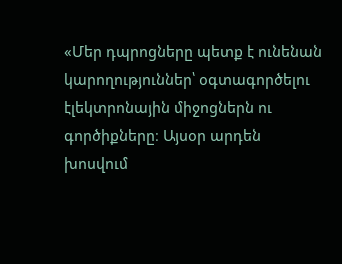«Մեր դպրոցները պետք է ունենան կարողություններ՝ օգտագործելու էլեկտրոնային միջոցներն ու գործիքները։ Այսօր արդեն խոսվում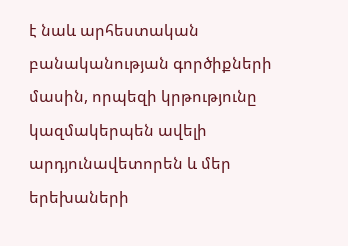է նաև արհեստական բանականության գործիքների մասին, որպեզի կրթությունը կազմակերպեն ավելի արդյունավետորեն և մեր երեխաների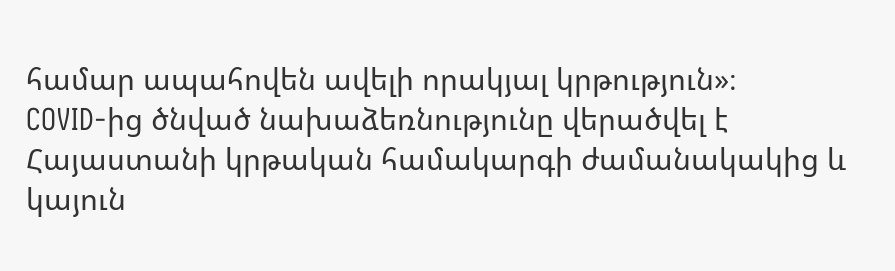համար ապահովեն ավելի որակյալ կրթություն»։
COVID-ից ծնված նախաձեռնությունը վերածվել է Հայաստանի կրթական համակարգի ժամանակակից և կայուն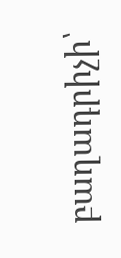բաղադրիչի՝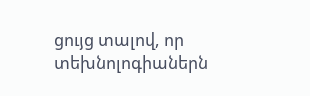ցույց տալով, որ տեխնոլոգիաներն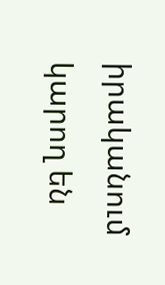իրականում կարող են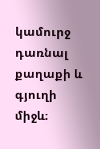կամուրջ դառնալ քաղաքի և գյուղի միջև։